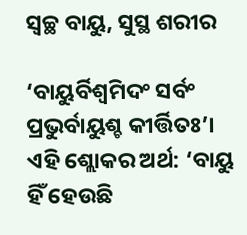ସ୍ୱଚ୍ଛ ବାୟୁ, ସୁସ୍ଥ ଶରୀର

‘ବାୟୁର୍ବିଶ୍ୱମିଦଂ ସର୍ବଂ ପ୍ରଭୁର୍ବାୟୁଶ୍ଚ କୀର୍ତ୍ତିତଃ’। ଏହି ଶ୍ଲୋକର ଅର୍ଥ: ‘ବାୟୁ ହିଁ ହେଉଛି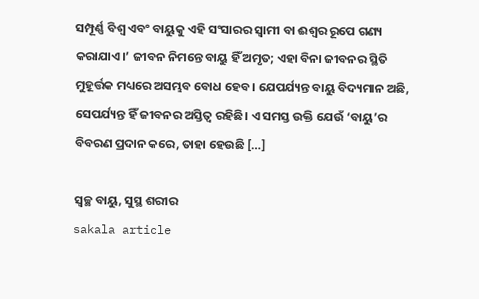ସମ୍ପୂର୍ଣ୍ଣ ବିଶ୍ୱ ଏବଂ ବାୟୁକୁ ଏହି ସଂସାରର ସ୍ୱାମୀ ବା ଈଶ୍ୱର ରୂପେ ଗଣ୍ୟ କରାଯାଏ।’ ଜୀବନ ନିମନ୍ତେ ବାୟୁ ହିଁ ଅମୃତ; ଏହା ବିନା ଜୀବନର ସ୍ଥିତି ମୁହୂର୍ତ୍ତକ ମଧ୍ୟରେ ଅସମ୍ଭବ ବୋଧ ହେବ। ଯେପର୍ଯ୍ୟନ୍ତ ବାୟୁ ବିଦ୍ୟମାନ ଅଛି, ସେପର୍ଯ୍ୟନ୍ତ ହିଁ ଜୀବନର ଅସ୍ତିତ୍ୱ ରହିଛି। ଏ ସମସ୍ତ ଉକ୍ତି ଯେଉଁ ‘ବାୟୁ’ର ବିବରଣ ପ୍ରଦାନ କରେ, ତାହା ହେଉଛି […]

ସ୍ୱଚ୍ଛ ବାୟୁ, ସୁସ୍ଥ ଶରୀର
sakala article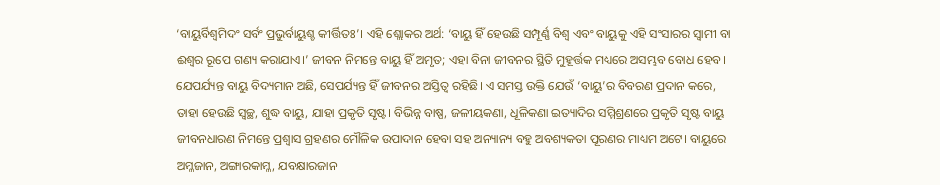‘ବାୟୁର୍ବିଶ୍ୱମିଦଂ ସର୍ବଂ ପ୍ରଭୁର୍ବାୟୁଶ୍ଚ କୀର୍ତ୍ତିତଃ’। ଏହି ଶ୍ଲୋକର ଅର୍ଥ: ‘ବାୟୁ ହିଁ ହେଉଛି ସମ୍ପୂର୍ଣ୍ଣ ବିଶ୍ୱ ଏବଂ ବାୟୁକୁ ଏହି ସଂସାରର ସ୍ୱାମୀ ବା ଈଶ୍ୱର ରୂପେ ଗଣ୍ୟ କରାଯାଏ।’ ଜୀବନ ନିମନ୍ତେ ବାୟୁ ହିଁ ଅମୃତ; ଏହା ବିନା ଜୀବନର ସ୍ଥିତି ମୁହୂର୍ତ୍ତକ ମଧ୍ୟରେ ଅସମ୍ଭବ ବୋଧ ହେବ। ଯେପର୍ଯ୍ୟନ୍ତ ବାୟୁ ବିଦ୍ୟମାନ ଅଛି, ସେପର୍ଯ୍ୟନ୍ତ ହିଁ ଜୀବନର ଅସ୍ତିତ୍ୱ ରହିଛି। ଏ ସମସ୍ତ ଉକ୍ତି ଯେଉଁ ‘ବାୟୁ’ର ବିବରଣ ପ୍ରଦାନ କରେ, ତାହା ହେଉଛି ସ୍ୱଚ୍ଛ, ଶୁଦ୍ଧ ବାୟୁ, ଯାହା ପ୍ରକୃତି ସୃଷ୍ଟ। ବିଭିନ୍ନ ବାଷ୍ପ, ଜଳୀୟକଣା, ଧୂଳିକଣା ଇତ୍ୟାଦିର ସମ୍ମିଶ୍ରଣରେ ପ୍ରକୃତି ସୃଷ୍ଟ ବାୟୁ ଜୀବନଧାରଣ ନିମନ୍ତେ ପ୍ରଶ୍ୱାସ ଗ୍ରହଣର ମୌଳିକ ଉପାଦାନ ହେବା ସହ ଅନ୍ୟାନ୍ୟ ବହୁ ଅବଶ୍ୟକତା ପୂରଣର ମାଧ୍ୟମ ଅଟେ। ବାୟୁରେ ଅମ୍ଳଜାନ, ଅଙ୍ଗାରକାମ୍ଳ, ଯବକ୍ଷାରଜାନ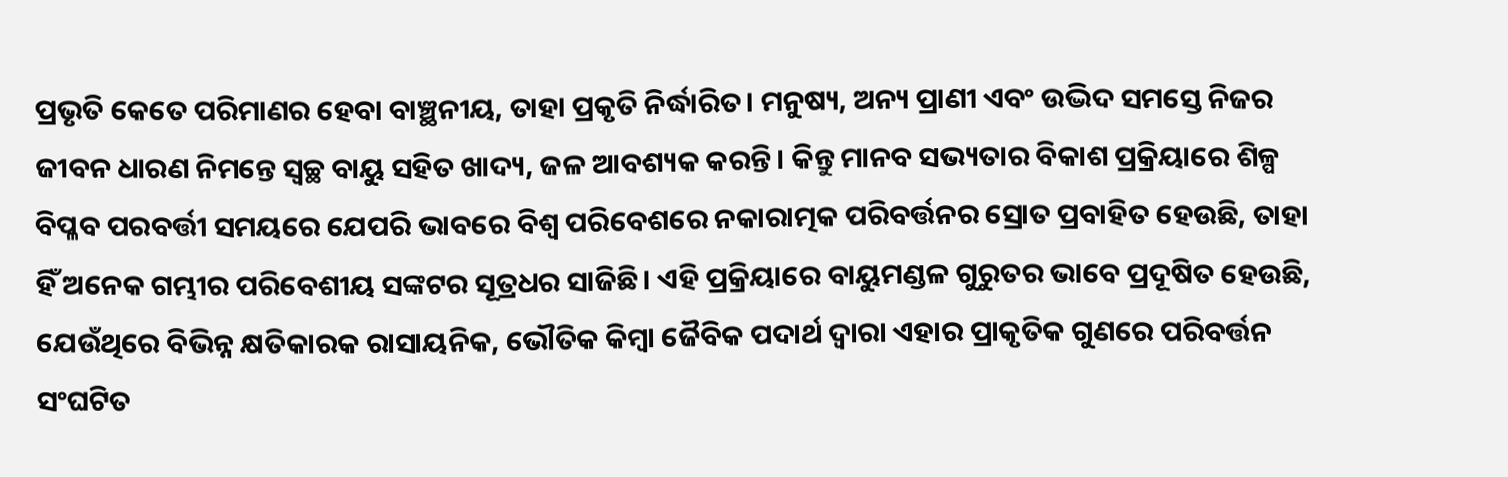ପ୍ରଭୃତି କେତେ ପରିମାଣର ହେବା ବାଞ୍ଛନୀୟ, ତାହା ପ୍ରକୃତି ନିର୍ଦ୍ଧାରିତ। ମନୁଷ୍ୟ, ଅନ୍ୟ ପ୍ରାଣୀ ଏବଂ ଉଦ୍ଭିଦ ସମସ୍ତେ ନିଜର ଜୀବନ ଧାରଣ ନିମନ୍ତେ ସ୍ୱଚ୍ଛ ବାୟୁ ସହିତ ଖାଦ୍ୟ, ଜଳ ଆବଶ୍ୟକ କରନ୍ତି। କିନ୍ତୁ ମାନବ ସଭ୍ୟତାର ବିକାଶ ପ୍ରକ୍ରିୟାରେ ଶିଳ୍ପ ବିପ୍ଳବ ପରବର୍ତ୍ତୀ ସମୟରେ ଯେପରି ଭାବରେ ବିଶ୍ୱ ପରିବେଶରେ ନକାରାତ୍ମକ ପରିବର୍ତ୍ତନର ସ୍ରୋତ ପ୍ରବାହିତ ହେଉଛି, ତାହା ହିଁ ଅନେକ ଗମ୍ଭୀର ପରିବେଶୀୟ ସଙ୍କଟର ସୂତ୍ରଧର ସାଜିଛି। ଏହି ପ୍ରକ୍ରିୟାରେ ବାୟୁମଣ୍ଡଳ ଗୁରୁତର ଭାବେ ପ୍ରଦୂଷିତ ହେଉଛି, ଯେଉଁଥିରେ ବିଭିନ୍ନ କ୍ଷତିକାରକ ରାସାୟନିକ, ଭୌତିକ କିମ୍ୱା ଜୈବିକ ପଦାର୍ଥ ଦ୍ୱାରା ଏହାର ପ୍ରାକୃତିକ ଗୁଣରେ ପରିବର୍ତ୍ତନ ସଂଘଟିତ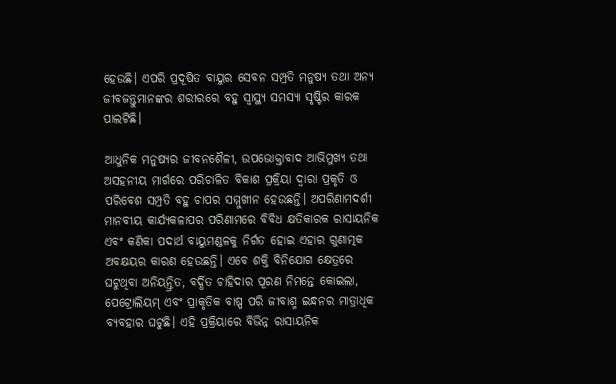ହେଉଛି। ଏପରି ପ୍ରଦୂଷିତ ବାୟୁର ସେବନ ସମ୍ପ୍ରତି ମନୁଷ୍ୟ ତଥା ଅନ୍ୟ ଜୀବଜନ୍ତୁମାନଙ୍କର ଶରୀରରେ ବହୁ ସ୍ୱାସ୍ଥ୍ୟ ସମସ୍ୟା ସୃଷ୍ଟିର କାରକ ପାଲଟିଛି।

ଆଧୁନିକ ମନୁଷ୍ୟର ଜୀବନଶୈଳୀ, ଉପଭୋକ୍ତାବାଦ ଆଭିମୁଖ୍ୟ ତଥା ଅସହନୀୟ ମାର୍ଗରେ ପରିଚାଳିତ ବିକାଶ ପ୍ରକ୍ରିୟା ଦ୍ୱାରା ପ୍ରକୃତି ଓ ପରିବେଶ ସମ୍ପ୍ରତି ବହୁ ଚାପର ସମ୍ମୁଖୀନ ହେଉଛନ୍ତି। ଅପରିଣାମଦର୍ଶୀ ମାନବୀୟ କାର୍ଯ୍ୟକଳାପର ପରିଣାମରେ ବିବିଧ କ୍ଷତିକାରକ ରାସାୟନିକ ଏବଂ କଣିକା ପଦାର୍ଥ ବାୟୁମଣ୍ଡଳକୁ ନିର୍ଗତ ହୋଇ ଏହାର ଗୁଣାତ୍ମକ ଅବକ୍ଷୟର କାରଣ ହେଉଛନ୍ତି। ଏବେ ଶକ୍ତି ବିନିଯୋଗ କ୍ଷେତ୍ରରେ ଘଟୁଥିବା ଅନିୟନ୍ତ୍ରିତ, ବର୍ଦ୍ଧିତ ଚାହିଦାର ପୂରଣ ନିମନ୍ତେ କୋଇଲା, ପେଟ୍ରୋଲିୟମ୍‌‌ ଏବଂ ପ୍ରାକୃତିକ ବାଷ୍ପ ପରି ଜୀବାଶ୍ମ ଇନ୍ଧନର ମାତ୍ରାଧିକ ବ୍ୟବହାର ଘଟୁଛି। ଏହି ପ୍ରକ୍ରିୟାରେ ବିଭିନ୍ନ ରାସାୟନିକ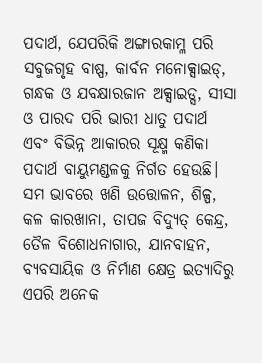ପଦାର୍ଥ, ଯେପରିକି ଅଙ୍ଗାରକାମ୍ଳ ପରି ସବୁଜଗୃହ ବାଷ୍ପ, କାର୍ବନ ମନୋକ୍ସାଇଡ୍‌‌, ଗନ୍ଧକ ଓ ଯବକ୍ଷାରଜାନ ଅକ୍ସାଇଡ୍ସ, ସୀସା ଓ ପାରଦ ପରି ଭାରୀ ଧାତୁ ପଦାର୍ଥ ଏବଂ ବିଭିନ୍ନ ଆକାରର ସୂକ୍ଷ୍ମ କଣିକା ପଦାର୍ଥ ବାୟୁମଣ୍ଡଳକୁ ନିର୍ଗତ ହେଉଛି। ସମ ଭାବରେ ଖଣି ଉତ୍ତୋଳନ, ଶିଳ୍ପ, କଳ କାରଖାନା, ତାପଜ ବିଦ୍ୟୁତ୍‌‌ କେନ୍ଦ୍ର, ତୈଳ ବିଶୋଧନାଗାର, ଯାନବାହନ, ବ୍ୟବସାୟିକ ଓ ନିର୍ମାଣ କ୍ଷେତ୍ର ଇତ୍ୟାଦିରୁ ଏପରି ଅନେକ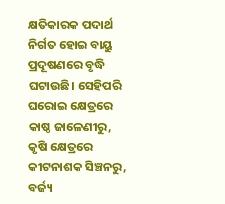କ୍ଷତିକାରକ ପଦାର୍ଥ ନିର୍ଗତ ହୋଇ ବାୟୁ ପ୍ରଦୂଷଣରେ ବୃଦ୍ଧି ଘଟାଉଛି। ସେହିପରି ଘରୋଇ କ୍ଷେତ୍ରରେ କାଷ୍ଠ ଜାଳେଣୀରୁ, କୃଷି କ୍ଷେତ୍ରରେ କୀଟନାଶକ ସିଞ୍ଚନରୁ, ବର୍ଜ୍ୟ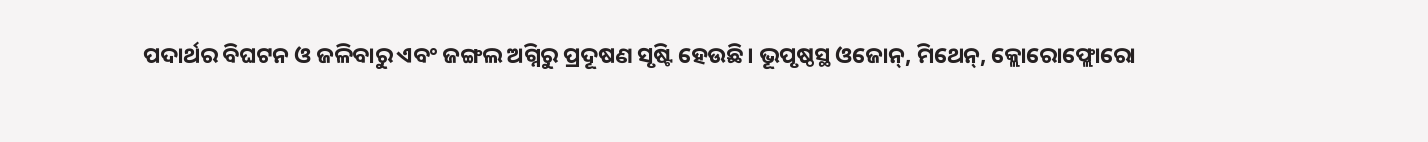ପଦାର୍ଥର ବିଘଟନ ଓ ଜଳିବାରୁ ଏବଂ ଜଙ୍ଗଲ ଅଗ୍ନିରୁ ପ୍ରଦୂଷଣ ସୃଷ୍ଟି ହେଉଛି। ଭୂପୃଷ୍ଠସ୍ଥ ଓଜୋନ୍‌‌, ମିଥେନ୍‌‌, କ୍ଲୋରୋଫ୍ଲୋରୋ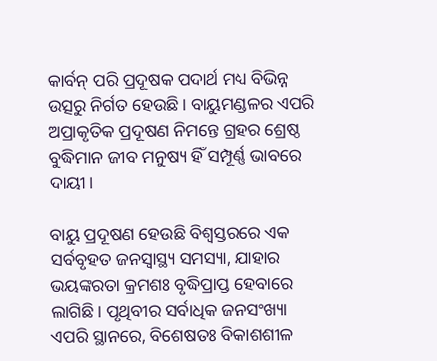କାର୍ବନ୍‌‌ ପରି ପ୍ରଦୂଷକ ପଦାର୍ଥ ମଧ୍ୟ ବିଭିନ୍ନ ଉତ୍ସରୁ ନିର୍ଗତ ହେଉଛି। ବାୟୁମଣ୍ଡଳର ଏପରି ଅପ୍ରାକୃତିକ ପ୍ରଦୂଷଣ ନିମନ୍ତେ ଗ୍ରହର ଶ୍ରେଷ୍ଠ ବୁଦ୍ଧିମାନ ଜୀବ ମନୁଷ୍ୟ ହିଁ ସମ୍ପୂର୍ଣ୍ଣ ଭାବରେ ଦାୟୀ।

ବାୟୁ ପ୍ରଦୂଷଣ ହେଉଛି ବିଶ୍ୱସ୍ତରରେ ଏକ ସର୍ବବୃହତ ଜନସ୍ୱାସ୍ଥ୍ୟ ସମସ୍ୟା, ଯାହାର ଭୟଙ୍କରତା କ୍ରମଶଃ ବୃଦ୍ଧିପ୍ରାପ୍ତ ହେବାରେ ଲାଗିଛି। ପୃଥିବୀର ସର୍ବାଧିକ ଜନସଂଖ୍ୟା ଏପରି ସ୍ଥାନରେ, ବିଶେଷତଃ ବିକାଶଶୀଳ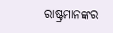ରାଷ୍ଟ୍ରମାନଙ୍କର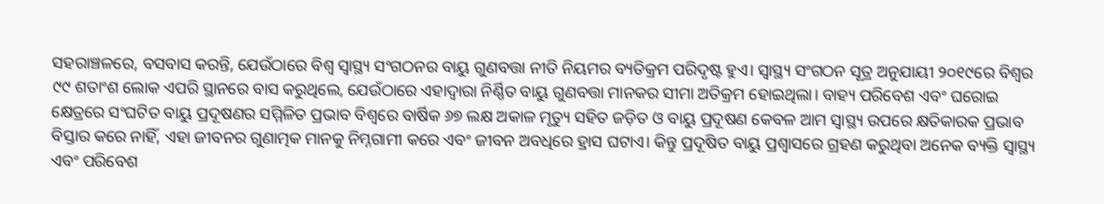ସହରାଞ୍ଚଳରେ, ବସବାସ କରନ୍ତି, ଯେଉଁଠାରେ ବିଶ୍ୱ ସ୍ୱାସ୍ଥ୍ୟ ସଂଗଠନର ବାୟୁ ଗୁଣବତ୍ତା ନୀତି ନିୟମର ବ୍ୟତିକ୍ରମ ପରିଦୃଷ୍ଟ ହୁଏ। ସ୍ୱାସ୍ଥ୍ୟ ସଂଗଠନ ସୂତ୍ର ଅନୁଯାୟୀ ୨୦୧୯ରେ ବିଶ୍ୱର ୯୯ ଶତାଂଶ ଲୋକ ଏପରି ସ୍ଥାନରେ ବାସ କରୁଥିଲେ, ଯେଉଁଠାରେ ଏହାଦ୍ୱାରା ନିର୍ଣ୍ଣିତ ବାୟୁ ଗୁଣବତ୍ତା ମାନକର ସୀମା ଅତିକ୍ରମ ହୋଇଥିଲା। ବାହ୍ୟ ପରିବେଶ ଏବଂ ଘରୋଇ କ୍ଷେତ୍ରରେ ସଂଘଟିତ ବାୟୁ ପ୍ରଦୂଷଣର ସମ୍ମିଳିତ ପ୍ରଭାବ ବିଶ୍ୱରେ ବାର୍ଷିକ ୬୭ ଲକ୍ଷ ଅକାଳ ମୃତ୍ୟୁ ସହିତ ଜଡ଼ିତ ଓ ବାୟୁ ପ୍ରଦୂଷଣ କେବଳ ଆମ ସ୍ୱାସ୍ଥ୍ୟ ଉପରେ କ୍ଷତିକାରକ ପ୍ରଭାବ ବିସ୍ତାର କରେ ନାହିଁ, ଏହା ଜୀବନର ଗୁଣାତ୍ମକ ମାନକୁ ନିମ୍ନଗାମୀ କରେ ଏବଂ ଜୀବନ ଅବଧିରେ ହ୍ରାସ ଘଟାଏ। କିନ୍ତୁ ପ୍ରଦୂଷିତ ବାୟୁ ପ୍ରଶ୍ୱାସରେ ଗ୍ରହଣ କରୁଥିବା ଅନେକ ବ୍ୟକ୍ତି ସ୍ୱାସ୍ଥ୍ୟ ଏବଂ ପରିବେଶ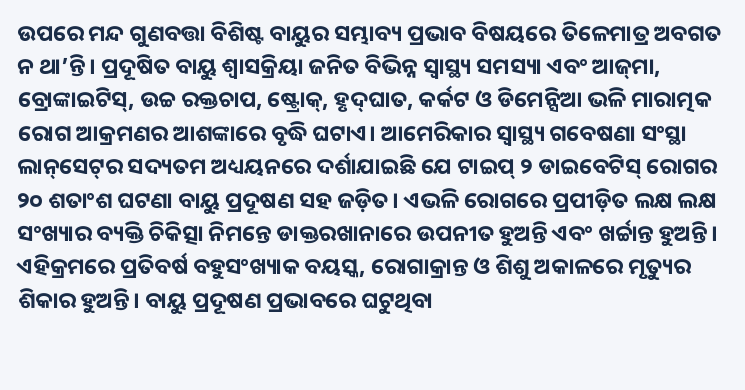ଉପରେ ମନ୍ଦ ଗୁଣବତ୍ତା ବିଶିଷ୍ଟ ବାୟୁର ସମ୍ଭାବ୍ୟ ପ୍ରଭାବ ବିଷୟରେ ତିଳେମାତ୍ର ଅବଗତ ନ ଥା’ନ୍ତି। ପ୍ରଦୂଷିତ ବାୟୁ ଶ୍ୱାସକ୍ରିୟା ଜନିତ ବିଭିନ୍ନ ସ୍ୱାସ୍ଥ୍ୟ ସମସ୍ୟା ଏବଂ ଆଜ୍‌‌ମା, ବ୍ରୋଙ୍କାଇଟିସ୍‌‌, ଉଚ୍ଚ ରକ୍ତଚାପ, ଷ୍ଟ୍ରୋକ୍‌‌, ହୃଦ୍‌‌ଘାତ, କର୍କଟ ଓ ଡିମେନ୍ସିଆ ଭଳି ମାରାତ୍ମକ ରୋଗ ଆକ୍ରମଣର ଆଶଙ୍କାରେ ବୃଦ୍ଧି ଘଟାଏ। ଆମେରିକାର ସ୍ୱାସ୍ଥ୍ୟ ଗବେଷଣା ସଂସ୍ଥା ଲାନ୍‌‌ସେଟ୍‌‌ର ସଦ୍ୟତମ ଅଧ୍ୟୟନରେ ଦର୍ଶାଯାଇଛି ଯେ ଟାଇପ୍‌‌ ୨ ଡାଇବେଟିସ୍‌‌ ରୋଗର ୨୦ ଶତାଂଶ ଘଟଣା ବାୟୁ ପ୍ରଦୂଷଣ ସହ ଜଡ଼ିତ। ଏଭଳି ରୋଗରେ ପ୍ରପୀଡ଼ିତ ଲକ୍ଷ ଲକ୍ଷ ସଂଖ୍ୟାର ବ୍ୟକ୍ତି ଚିକିତ୍ସା ନିମନ୍ତେ ଡାକ୍ତରଖାନାରେ ଉପନୀତ ହୁଅନ୍ତି ଏବଂ ଖର୍ଚ୍ଚାନ୍ତ ହୁଅନ୍ତି। ଏହିକ୍ରମରେ ପ୍ରତିବର୍ଷ ବହୁସଂଖ୍ୟାକ ବୟସ୍କ, ରୋଗାକ୍ରାନ୍ତ ଓ ଶିଶୁ ଅକାଳରେ ମୃତ୍ୟୁର ଶିକାର ହୁଅନ୍ତି। ବାୟୁ ପ୍ରଦୂଷଣ ପ୍ରଭାବରେ ଘଟୁଥିବା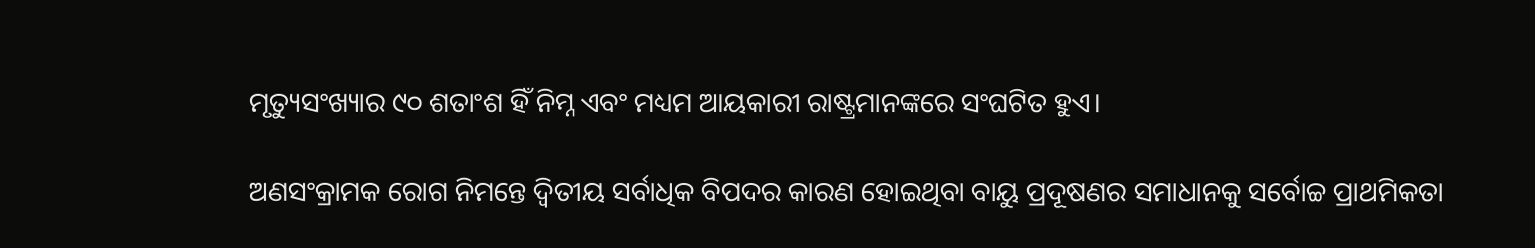ମୃତ୍ୟୁସଂଖ୍ୟାର ୯୦ ଶତାଂଶ ହିଁ ନିମ୍ନ ଏବଂ ମଧ୍ୟମ ଆୟକାରୀ ରାଷ୍ଟ୍ରମାନଙ୍କରେ ସଂଘଟିତ ହୁଏ।

ଅଣସଂକ୍ରାମକ ରୋଗ ନିମନ୍ତେ ଦ୍ୱିତୀୟ ସର୍ବାଧିକ ବିପଦର କାରଣ ହୋଇଥିବା ବାୟୁ ପ୍ରଦୂଷଣର ସମାଧାନକୁ ସର୍ବୋଚ୍ଚ ପ୍ରାଥମିକତା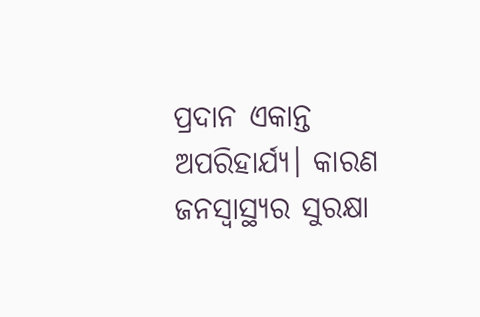ପ୍ରଦାନ ଏକାନ୍ତ ଅପରିହାର୍ଯ୍ୟ। କାରଣ ଜନସ୍ୱାସ୍ଥ୍ୟର ସୁରକ୍ଷା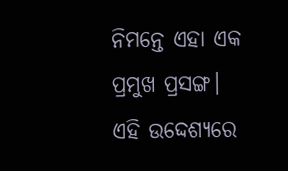ନିମନ୍ତେ ଏହା ଏକ ପ୍ରମୁଖ ପ୍ରସଙ୍ଗ। ଏହି ଉଦ୍ଦେଶ୍ୟରେ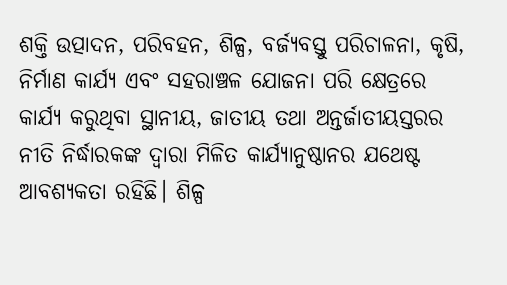ଶକ୍ତି ଉତ୍ପାଦନ, ପରିବହନ, ଶିଳ୍ପ, ବର୍ଜ୍ୟବସ୍ତୁ ପରିଚାଳନା, କୃଷି, ନିର୍ମାଣ କାର୍ଯ୍ୟ ଏବଂ ସହରାଞ୍ଚଳ ଯୋଜନା ପରି କ୍ଷେତ୍ରରେ କାର୍ଯ୍ୟ କରୁଥିବା ସ୍ଥାନୀୟ, ଜାତୀୟ ତଥା ଅନ୍ତର୍ଜାତୀୟସ୍ତରର ନୀତି ନିର୍ଦ୍ଧାରକଙ୍କ ଦ୍ୱାରା ମିଳିତ କାର୍ଯ୍ୟାନୁଷ୍ଠାନର ଯଥେଷ୍ଟ ଆବଶ୍ୟକତା ରହିଛି। ଶିଳ୍ପ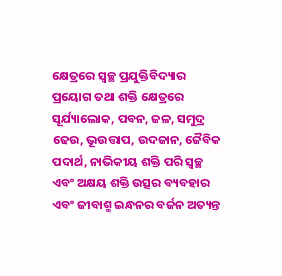କ୍ଷେତ୍ରରେ ସ୍ୱଚ୍ଛ ପ୍ରଯୁକ୍ତିବିଦ୍ୟାର ପ୍ରୟୋଗ ତଥା ଶକ୍ତି କ୍ଷେତ୍ରରେ ସୂର୍ଯ୍ୟାଲୋକ, ପବନ, ଜଳ, ସମୁଦ୍ର ଢେଉ, ଭୂଉତ୍ତାପ, ଉଦଜାନ, ଜୈବିକ ପଦାର୍ଥ, ନାଭିକୀୟ ଶକ୍ତି ପରି ସ୍ୱଚ୍ଛ ଏବଂ ଅକ୍ଷୟ ଶକ୍ତି ଉତ୍ସର ବ୍ୟବହାର ଏବଂ ଜୀବାଶ୍ମ ଇନ୍ଧନର ବର୍ଜନ ଅତ୍ୟନ୍ତ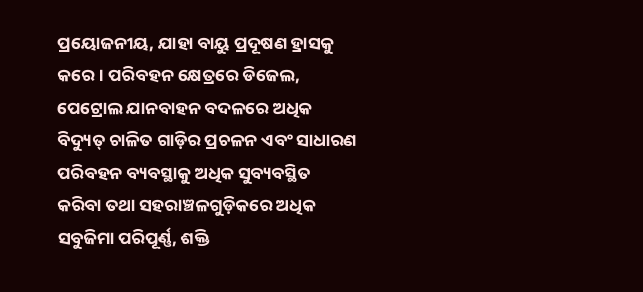ପ୍ରୟୋଜନୀୟ, ଯାହା ବାୟୁ ପ୍ରଦୂଷଣ ହ୍ରାସକୁ କରେ। ପରିବହନ କ୍ଷେତ୍ରରେ ଡିଜେଲ, ପେଟ୍ରୋଲ ଯାନବାହନ ବଦଳରେ ଅଧିକ ବିଦ୍ୟୁତ୍‌‌ ଚାଳିତ ଗାଡ଼ିର ପ୍ରଚଳନ ଏବଂ ସାଧାରଣ ପରିବହନ ବ୍ୟବସ୍ଥାକୁ ଅଧିକ ସୁବ୍ୟବସ୍ଥିତ କରିବା ତଥା ସହରାଞ୍ଚଳଗୁଡ଼ିକରେ ଅଧିକ ସବୁଜିମା ପରିପୂର୍ଣ୍ଣ, ଶକ୍ତି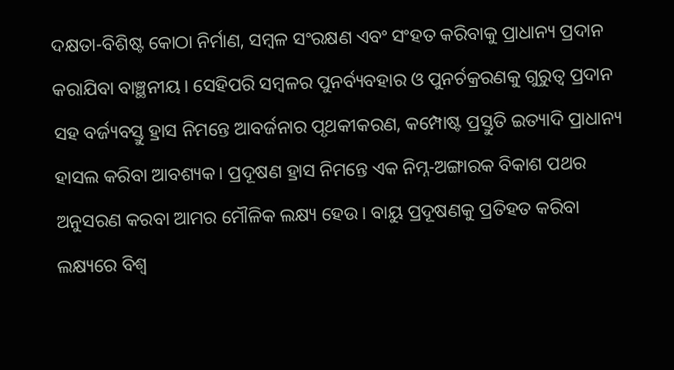ଦକ୍ଷତା-ବିଶିଷ୍ଟ କୋଠା ନିର୍ମାଣ, ସମ୍ୱଳ ସଂରକ୍ଷଣ ଏବଂ ସଂହତ କରିବାକୁ ପ୍ରାଧାନ୍ୟ ପ୍ରଦାନ କରାଯିବା ବାଞ୍ଛନୀୟ। ସେହିପରି ସମ୍ୱଳର ପୁନର୍ବ୍ୟବହାର ଓ ପୁନର୍ଚକ୍ରରଣକୁ ଗୁରୁତ୍ୱ ପ୍ରଦାନ ସହ ବର୍ଜ୍ୟବସ୍ତୁ ହ୍ରାସ ନିମନ୍ତେ ଆବର୍ଜନାର ପୃଥକୀକରଣ, କମ୍ପୋଷ୍ଟ ପ୍ରସ୍ତୁତି ଇତ୍ୟାଦି ପ୍ରାଧାନ୍ୟ ହାସଲ କରିବା ଆବଶ୍ୟକ। ପ୍ରଦୂଷଣ ହ୍ରାସ ନିମନ୍ତେ ଏକ ନିମ୍ନ-ଅଙ୍ଗାରକ ବିକାଶ ପଥର ଅନୁସରଣ କରବା ଆମର ମୌଳିକ ଲକ୍ଷ୍ୟ ହେଉ। ବାୟୁ ପ୍ରଦୂଷଣକୁ ପ୍ରତିହତ କରିବା ଲକ୍ଷ୍ୟରେ ବିଶ୍ୱ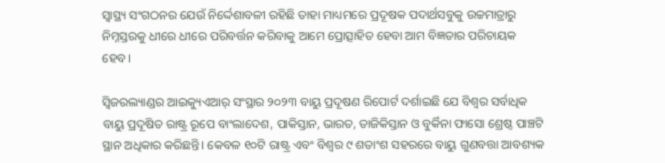ସ୍ୱାସ୍ଥ୍ୟ ସଂଗଠନର ଯେଉଁ ନିର୍ଦ୍ଦେଶାବଳୀ ରହିଛି ତାହା ମାଧ୍ୟମରେ ପ୍ରଦୂଷକ ପଦାର୍ଥସବୁକୁ ଉଚ୍ଚମାତ୍ରାରୁ ନିମ୍ନସ୍ତରକୁ ଧୀରେ ଧୀରେ ପରିବର୍ତ୍ତନ କରିବାକୁ ଆମେ ପ୍ରୋତ୍ସାହିତ ହେବା ଆମ ବିଜ୍ଞତାର ପରିଚାୟକ ହେବ।

ସ୍ୱିଜରଲ୍ୟାଣ୍ଡର ଆଇକ୍ୟୁଏଆର୍‌‌ ସଂସ୍ଥାର ୨୦୨୩ ବାୟୁ ପ୍ରଦୂଷଣ ରିପୋର୍ଟ ଦର୍ଶାଇଛି ଯେ ବିଶ୍ୱର ସର୍ବାଧିକ ବାୟୁ ପ୍ରଦୂଷିତ ରାଷ୍ଟ୍ର ରୂପେ ବାଂଲାଦେଶ, ପାକିସ୍ତାନ, ଭାରତ, ତାଜିକିସ୍ତାନ ଓ ବୁର୍କିନା ଫାସୋ ଶ୍ରେଷ୍ଠ ପାଞ୍ଚଟି ସ୍ଥାନ ଅଧିକାର କରିଛନ୍ତି। କେବଳ ୧୦ଟି ରାଷ୍ଟ୍ର ଏବଂ ବିଶ୍ୱର ୯ ଶତାଂଶ ସହରରେ ବାୟୁ ଗୁଣବତ୍ତା ଆବଶ୍ୟକ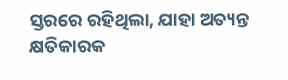ସ୍ତରରେ ରହିଥିଲା, ଯାହା ଅତ୍ୟନ୍ତ କ୍ଷତିକାରକ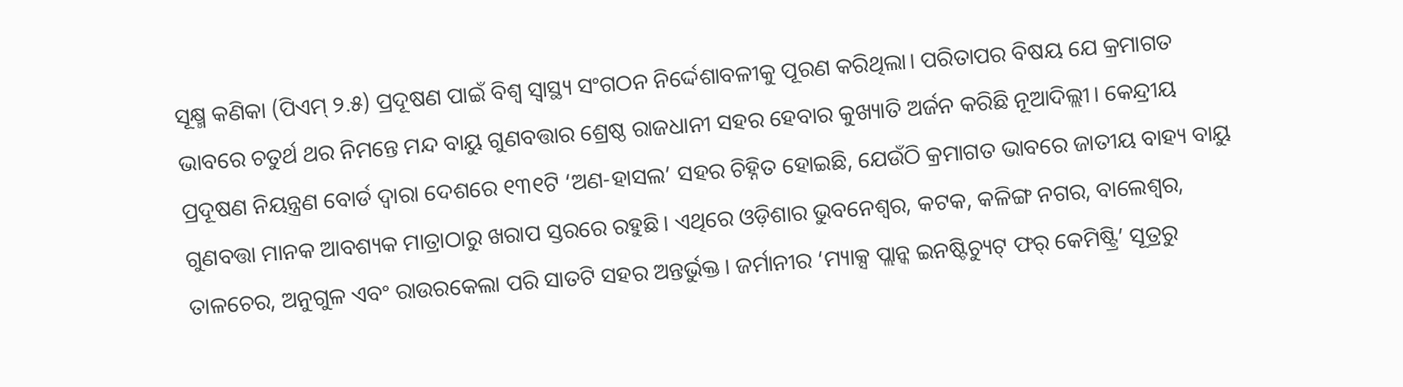ସୂକ୍ଷ୍ମ କଣିକା (ପିଏମ୍‌‌ ୨.୫) ପ୍ରଦୂଷଣ ପାଇଁ ବିଶ୍ୱ ସ୍ୱାସ୍ଥ୍ୟ ସଂଗଠନ ନିର୍ଦ୍ଦେଶାବଳୀକୁ ପୂରଣ କରିଥିଲା। ପରିତାପର ବିଷୟ ଯେ କ୍ରମାଗତ ଭାବରେ ଚତୁର୍ଥ ଥର ନିମନ୍ତେ ମନ୍ଦ ବାୟୁ ଗୁଣବତ୍ତାର ଶ୍ରେଷ୍ଠ ରାଜଧାନୀ ସହର ହେବାର କୁଖ୍ୟାତି ଅର୍ଜନ କରିଛି ନୂଆଦିଲ୍ଲୀ। କେନ୍ଦ୍ରୀୟ ପ୍ରଦୂଷଣ ନିୟନ୍ତ୍ରଣ ବୋର୍ଡ ଦ୍ୱାରା ଦେଶରେ ୧୩୧ଟି ‘ଅଣ-ହାସଲ’ ସହର ଚିହ୍ନିତ ହୋଇଛି, ଯେଉଁଠି କ୍ରମାଗତ ଭାବରେ ଜାତୀୟ ବାହ୍ୟ ବାୟୁ ଗୁଣବତ୍ତା ମାନକ ଆବଶ୍ୟକ ମାତ୍ରାଠାରୁ ଖରାପ ସ୍ତରରେ ରହୁଛି। ଏଥିରେ ଓଡ଼ିଶାର ଭୁବନେଶ୍ୱର, କଟକ, କଳିଙ୍ଗ ନଗର, ବାଲେଶ୍ୱର, ତାଳଚେର, ଅନୁଗୁଳ ଏବଂ ରାଉରକେଲା ପରି ସାତଟି ସହର ଅନ୍ତର୍ଭୁକ୍ତ। ଜର୍ମାନୀର ‘ମ୍ୟାକ୍ସ ପ୍ଲାନ୍କ ଇନଷ୍ଟିଚ୍ୟୁଟ୍‌‌ ଫର୍‌‌ କେମିଷ୍ଟ୍ରି’ ସୂତ୍ରରୁ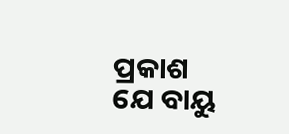ପ୍ରକାଶ ଯେ ବାୟୁ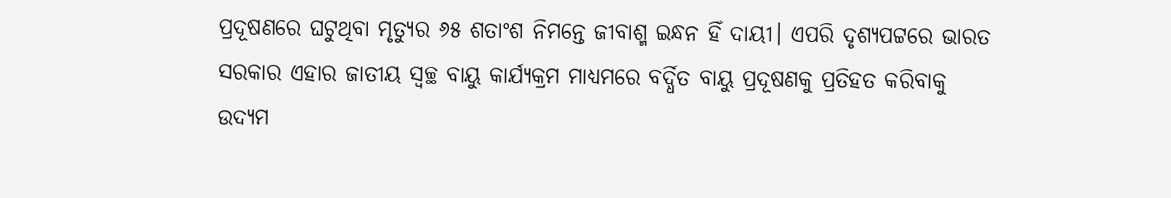ପ୍ରଦୂଷଣରେ ଘଟୁଥିବା ମୃତ୍ୟୁର ୬୫ ଶତାଂଶ ନିମନ୍ତେ ଜୀବାଶ୍ମ ଇନ୍ଧନ ହିଁ ଦାୟୀ। ଏପରି ଦୃଶ୍ୟପଟ୍ଟରେ ଭାରତ ସରକାର ଏହାର ଜାତୀୟ ସ୍ୱଚ୍ଛ ବାୟୁ କାର୍ଯ୍ୟକ୍ରମ ମାଧ୍ୟମରେ ବର୍ଦ୍ଧିତ ବାୟୁ ପ୍ରଦୂଷଣକୁ ପ୍ରତିହତ କରିବାକୁ ଉଦ୍ୟମ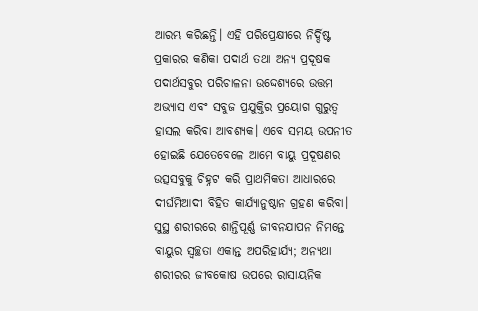ଆରମ୍ଭ କରିଛନ୍ତି। ଏହି ପରିପ୍ରେକ୍ଷୀରେ ନିର୍ଦ୍ଦିଷ୍ଟ ପ୍ରକାରର କଣିକା ପଦାର୍ଥ ତଥା ଅନ୍ୟ ପ୍ରଦୂଷକ ପଦାର୍ଥସବୁର ପରିଚାଳନା ଉଦ୍ଦେଶ୍ୟରେ ଉତ୍ତମ ଅଭ୍ୟାସ ଏବଂ ସବୁଜ ପ୍ରଯୁକ୍ତିର ପ୍ରୟୋଗ ଗୁରୁତ୍ୱ ହାସଲ କରିବା ଆବଶ୍ୟକ। ଏବେ ସମୟ ଉପନୀତ ହୋଇଛି ଯେତେବେଳେ ଆମେ ବାୟୁ ପ୍ରଦୂଷଣର ଉତ୍ସସବୁକୁ ଚିହ୍ନଟ କରି ପ୍ରାଥମିକତା ଆଧାରରେ ଦୀର୍ଘମିଆଦୀ ବିହିତ କାର୍ଯ୍ୟାନୁଷ୍ଠାନ ଗ୍ରହଣ କରିବା। ସୁସ୍ଥ ଶରୀରରେ ଶାନ୍ତିପୂର୍ଣ୍ଣ ଜୀବନଯାପନ ନିମନ୍ତେ ବାୟୁର ସ୍ୱଚ୍ଛତା ଏକାନ୍ତ ଅପରିହାର୍ଯ୍ୟ; ଅନ୍ୟଥା ଶରୀରର ଜୀବକୋଷ ଉପରେ ରାସାୟନିକ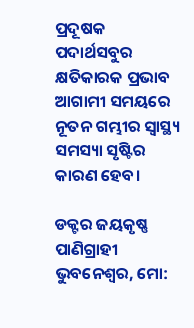ପ୍ରଦୂଷକ ପଦାର୍ଥସବୁର କ୍ଷତିକାରକ ପ୍ରଭାବ ଆଗାମୀ ସମୟରେ ନୂତନ ଗମ୍ଭୀର ସ୍ୱାସ୍ଥ୍ୟ ସମସ୍ୟା ସୃଷ୍ଟିର କାରଣ ହେବ।

ଡକ୍ଟର ଜୟକୃଷ୍ଣ ପାଣିଗ୍ରାହୀ
ଭୁବନେଶ୍ୱର, ମୋ: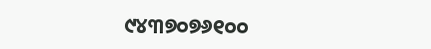୯୪୩୭୦୭୬୧୦୦